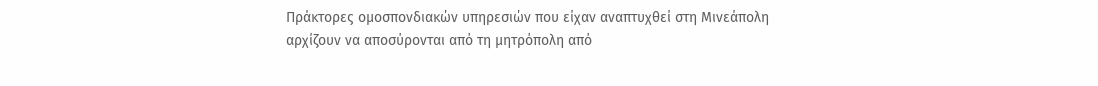Πράκτορες ομοσπονδιακών υπηρεσιών που είχαν αναπτυχθεί στη Μινεάπολη αρχίζουν να αποσύρονται από τη μητρόπολη από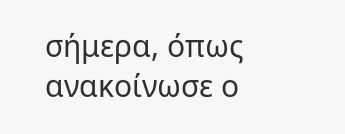σήμερα, όπως ανακοίνωσε ο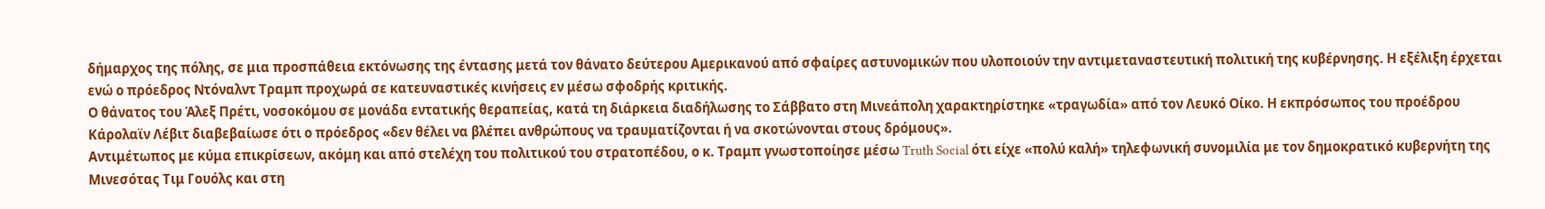δήμαρχος της πόλης, σε μια προσπάθεια εκτόνωσης της έντασης μετά τον θάνατο δεύτερου Αμερικανού από σφαίρες αστυνομικών που υλοποιούν την αντιμεταναστευτική πολιτική της κυβέρνησης. Η εξέλιξη έρχεται ενώ ο πρόεδρος Ντόναλντ Τραμπ προχωρά σε κατευναστικές κινήσεις εν μέσω σφοδρής κριτικής.
Ο θάνατος του Άλεξ Πρέτι, νοσοκόμου σε μονάδα εντατικής θεραπείας, κατά τη διάρκεια διαδήλωσης το Σάββατο στη Μινεάπολη χαρακτηρίστηκε «τραγωδία» από τον Λευκό Οίκο. Η εκπρόσωπος του προέδρου Κάρολαϊν Λέβιτ διαβεβαίωσε ότι ο πρόεδρος «δεν θέλει να βλέπει ανθρώπους να τραυματίζονται ή να σκοτώνονται στους δρόμους».
Αντιμέτωπος με κύμα επικρίσεων, ακόμη και από στελέχη του πολιτικού του στρατοπέδου, ο κ. Τραμπ γνωστοποίησε μέσω Truth Social ότι είχε «πολύ καλή» τηλεφωνική συνομιλία με τον δημοκρατικό κυβερνήτη της Μινεσότας Τιμ Γουόλς και στη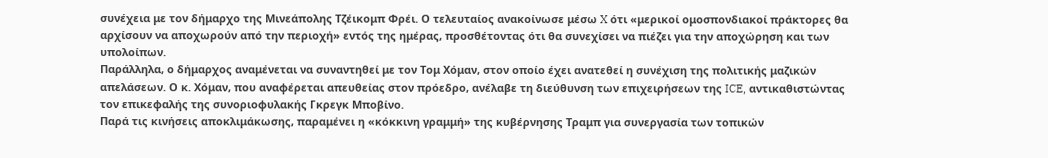συνέχεια με τον δήμαρχο της Μινεάπολης Τζέικομπ Φρέι. Ο τελευταίος ανακοίνωσε μέσω X ότι «μερικοί ομοσπονδιακοί πράκτορες θα αρχίσουν να αποχωρούν από την περιοχή» εντός της ημέρας, προσθέτοντας ότι θα συνεχίσει να πιέζει για την αποχώρηση και των υπολοίπων.
Παράλληλα, ο δήμαρχος αναμένεται να συναντηθεί με τον Τομ Χόμαν, στον οποίο έχει ανατεθεί η συνέχιση της πολιτικής μαζικών απελάσεων. Ο κ. Χόμαν, που αναφέρεται απευθείας στον πρόεδρο, ανέλαβε τη διεύθυνση των επιχειρήσεων της ICE, αντικαθιστώντας τον επικεφαλής της συνοριοφυλακής Γκρεγκ Μποβίνο.
Παρά τις κινήσεις αποκλιμάκωσης, παραμένει η «κόκκινη γραμμή» της κυβέρνησης Τραμπ για συνεργασία των τοπικών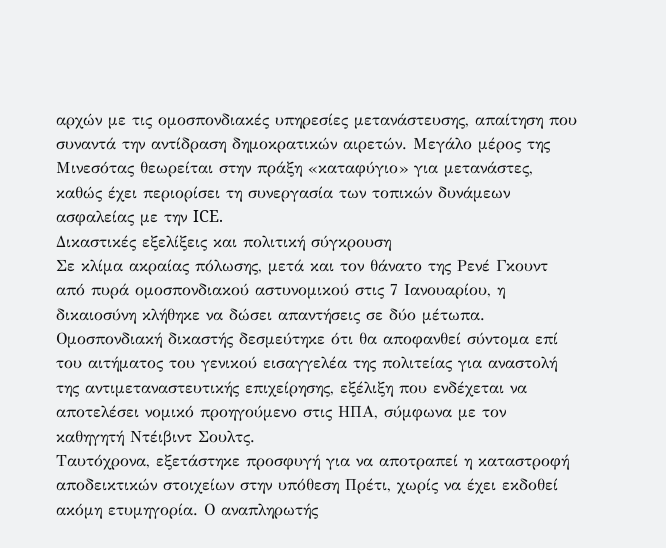αρχών με τις ομοσπονδιακές υπηρεσίες μετανάστευσης, απαίτηση που συναντά την αντίδραση δημοκρατικών αιρετών. Μεγάλο μέρος της Μινεσότας θεωρείται στην πράξη «καταφύγιο» για μετανάστες, καθώς έχει περιορίσει τη συνεργασία των τοπικών δυνάμεων ασφαλείας με την ICE.
Δικαστικές εξελίξεις και πολιτική σύγκρουση
Σε κλίμα ακραίας πόλωσης, μετά και τον θάνατο της Ρενέ Γκουντ από πυρά ομοσπονδιακού αστυνομικού στις 7 Ιανουαρίου, η δικαιοσύνη κλήθηκε να δώσει απαντήσεις σε δύο μέτωπα. Ομοσπονδιακή δικαστής δεσμεύτηκε ότι θα αποφανθεί σύντομα επί του αιτήματος του γενικού εισαγγελέα της πολιτείας για αναστολή της αντιμεταναστευτικής επιχείρησης, εξέλιξη που ενδέχεται να αποτελέσει νομικό προηγούμενο στις ΗΠΑ, σύμφωνα με τον καθηγητή Ντέιβιντ Σουλτς.
Ταυτόχρονα, εξετάστηκε προσφυγή για να αποτραπεί η καταστροφή αποδεικτικών στοιχείων στην υπόθεση Πρέτι, χωρίς να έχει εκδοθεί ακόμη ετυμηγορία. Ο αναπληρωτής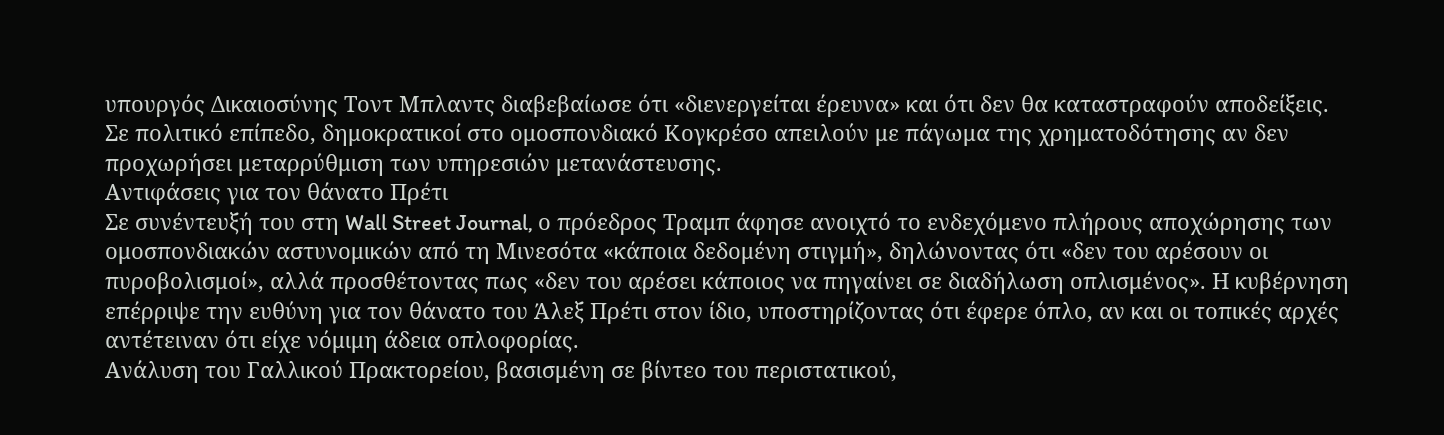υπουργός Δικαιοσύνης Τοντ Μπλαντς διαβεβαίωσε ότι «διενεργείται έρευνα» και ότι δεν θα καταστραφούν αποδείξεις.
Σε πολιτικό επίπεδο, δημοκρατικοί στο ομοσπονδιακό Κογκρέσο απειλούν με πάγωμα της χρηματοδότησης αν δεν προχωρήσει μεταρρύθμιση των υπηρεσιών μετανάστευσης.
Αντιφάσεις για τον θάνατο Πρέτι
Σε συνέντευξή του στη Wall Street Journal, ο πρόεδρος Τραμπ άφησε ανοιχτό το ενδεχόμενο πλήρους αποχώρησης των ομοσπονδιακών αστυνομικών από τη Μινεσότα «κάποια δεδομένη στιγμή», δηλώνοντας ότι «δεν του αρέσουν οι πυροβολισμοί», αλλά προσθέτοντας πως «δεν του αρέσει κάποιος να πηγαίνει σε διαδήλωση οπλισμένος». Η κυβέρνηση επέρριψε την ευθύνη για τον θάνατο του Άλεξ Πρέτι στον ίδιο, υποστηρίζοντας ότι έφερε όπλο, αν και οι τοπικές αρχές αντέτειναν ότι είχε νόμιμη άδεια οπλοφορίας.
Ανάλυση του Γαλλικού Πρακτορείου, βασισμένη σε βίντεο του περιστατικού,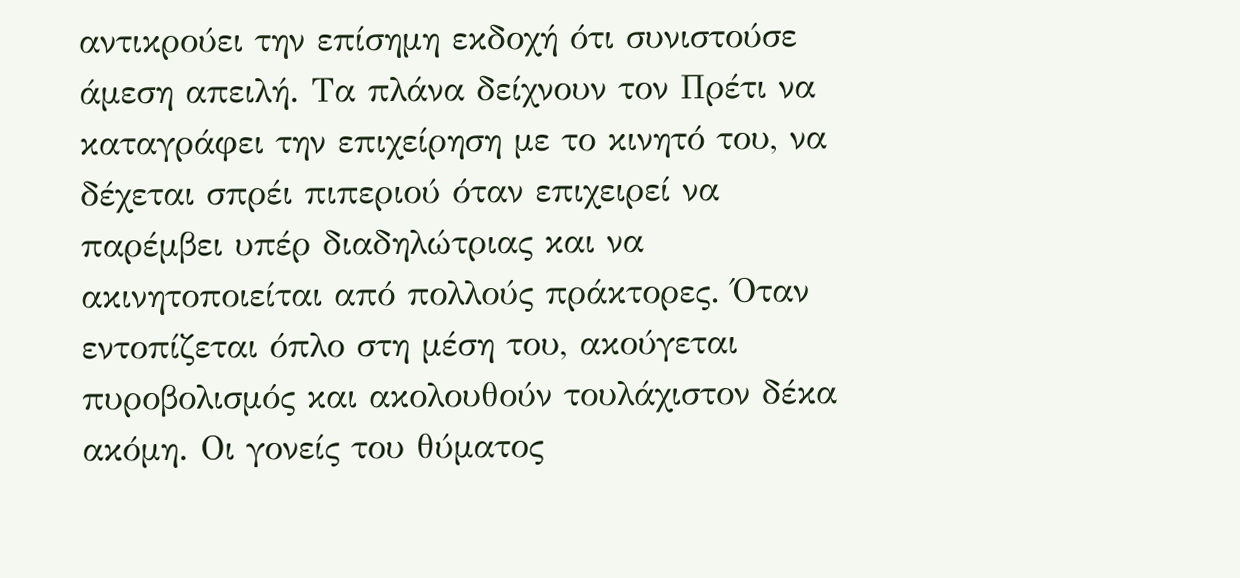αντικρούει την επίσημη εκδοχή ότι συνιστούσε άμεση απειλή. Τα πλάνα δείχνουν τον Πρέτι να καταγράφει την επιχείρηση με το κινητό του, να δέχεται σπρέι πιπεριού όταν επιχειρεί να παρέμβει υπέρ διαδηλώτριας και να ακινητοποιείται από πολλούς πράκτορες. Όταν εντοπίζεται όπλο στη μέση του, ακούγεται πυροβολισμός και ακολουθούν τουλάχιστον δέκα ακόμη. Οι γονείς του θύματος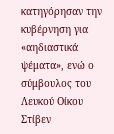κατηγόρησαν την κυβέρνηση για «αηδιαστικά ψέματα», ενώ ο σύμβουλος του Λευκού Οίκου Στίβεν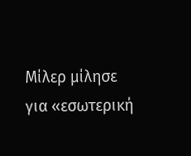Μίλερ μίλησε για «εσωτερική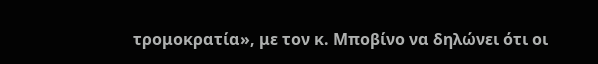τρομοκρατία», με τον κ. Μποβίνο να δηλώνει ότι οι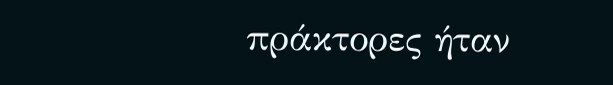πράκτορες ήταν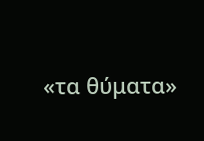«τα θύματα»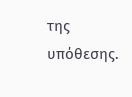της υπόθεσης.